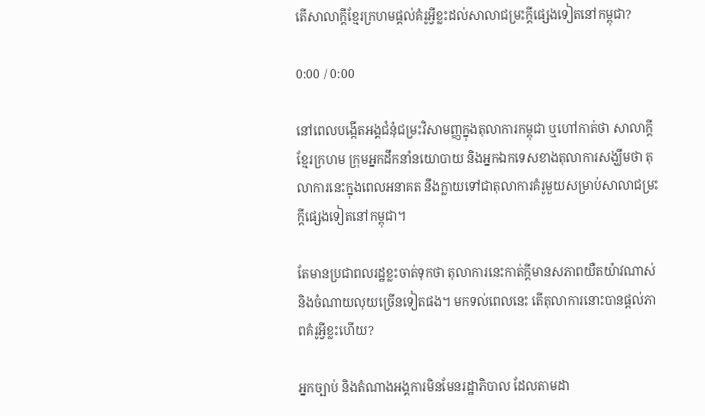តើសាលាក្ដីខ្មែរក្រហមផ្ដល់គំរូអ្វីខ្លះដល់សាលាជម្រះក្ដីផ្សេងទៀតនៅកម្ពុជា?

0:00 / 0:00

នៅពេលបង្កើតអង្គជំនុំជម្រះវិសាមញ្ញក្នុងតុលាការកម្ពុជា ឬហៅកាត់ថា សាលាក្តីខ្មែរក្រហម ក្រុមអ្នកដឹកនាំនយោបាយ និងអ្នកឯកទេសខាងតុលាការសង្ឃឹមថា តុលាការនេះក្នុងពេលអនាគត នឹងក្លាយទៅជាតុលាការគំរូមួយសម្រាប់សាលាជម្រះក្តីផ្សេងទៀតនៅកម្ពុជា។

តែមានប្រជាពលរដ្ឋខ្លះចាត់ទុកថា តុលាការនេះកាត់ក្តីមានសភាពយឺតយ៉ាវណាស់ និងចំណាយលុយច្រើនទៀតផង។ មកទល់ពេលនេះ តើតុលាការនោះបានផ្តល់ភាពគំរូអ្វីខ្លះហើយ?

អ្នកច្បាប់ និងតំណាងអង្គការមិនមែនរដ្ឋាភិបាល ដែលតាមដា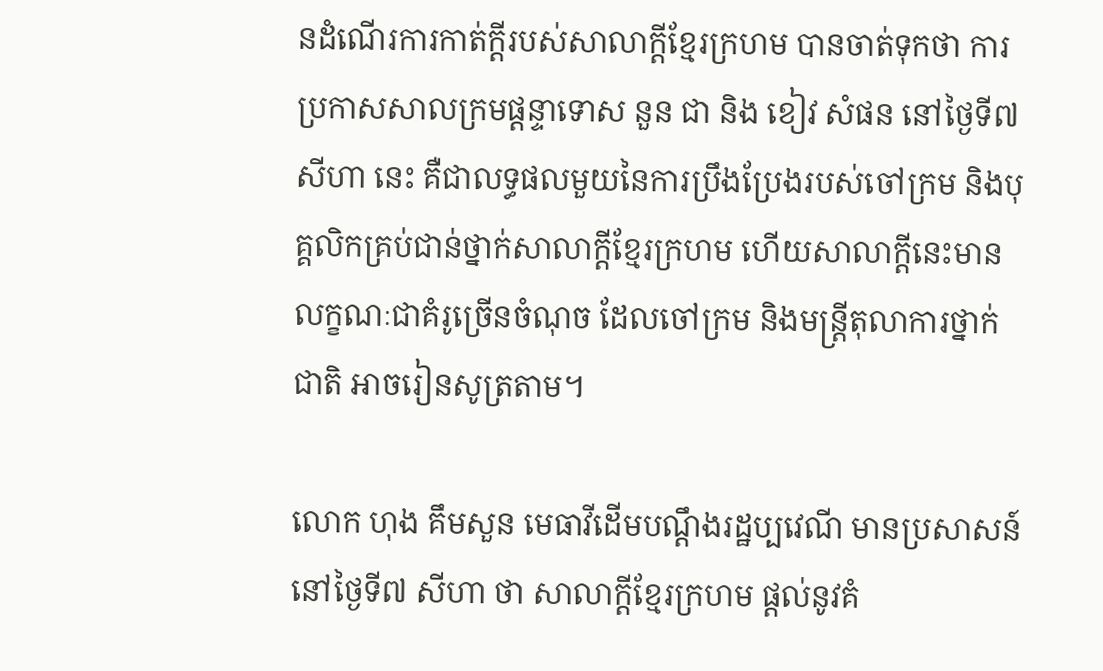នដំណើរការកាត់ក្តីរបស់សាលាក្តីខ្មែរក្រហម បានចាត់ទុកថា ការប្រកាសសាលក្រមផ្ដន្ទាទោស នួន ជា និង ខៀវ សំផន នៅថ្ងៃទី៧ សីហា នេះ គឺជាលទ្ធផលមួយនៃការប្រឹងប្រែងរបស់ចៅក្រម និងបុគ្គលិកគ្រប់ជាន់ថ្នាក់សាលាក្តីខ្មែរក្រហម ហើយសាលាក្តីនេះមានលក្ខណៈជាគំរូច្រើនចំណុច ដែលចៅក្រម និងមន្ត្រីតុលាការថ្នាក់ជាតិ អាចរៀនសូត្រតាម។

លោក ហុង គឹមសួន មេធាវីដើមបណ្ដឹងរដ្ឋប្បវេណី មានប្រសាសន៍នៅថ្ងៃទី៧ សីហា ថា សាលាក្តីខ្មែរក្រហម ផ្តល់នូវគំ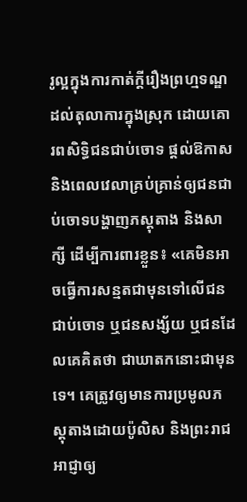រូល្អក្នុងការកាត់ក្តីរឿងព្រហ្មទណ្ឌ ដល់តុលាការក្នុងស្រុក ដោយគោរពសិទ្ធិជនជាប់ចោទ ផ្តល់ឱកាស និងពេលវេលាគ្រប់គ្រាន់ឲ្យជនជាប់ចោទបង្ហាញភស្តុតាង និងសាក្សី ដើម្បីការពារខ្លួន៖ «គេមិនអាចធ្វើការសន្មតជាមុនទៅលើជនជាប់ចោទ ឬជនសង្ស័យ ឬជនដែលគេគិតថា ជាឃាតកនោះជាមុនទេ។ គេត្រូវឲ្យមានការប្រមូលភស្តុតាងដោយប៉ូលិស និងព្រះរាជអាជ្ញាឲ្យ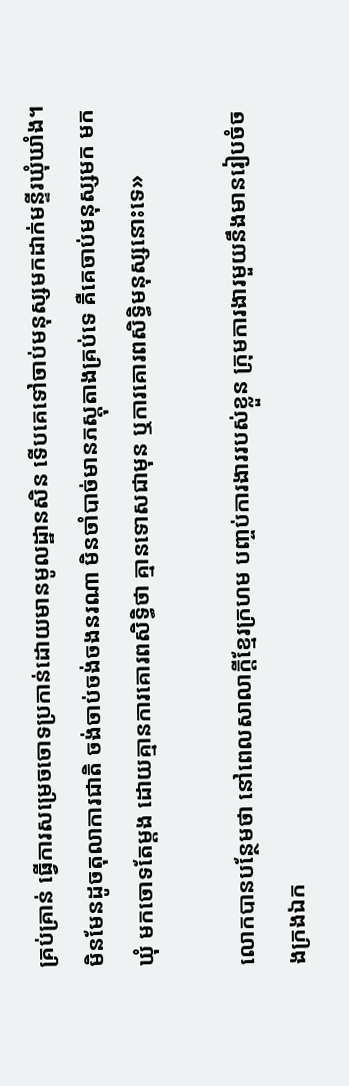គ្រប់គ្រាន់ ធ្វើការសម្រេចចោទប្រកាន់ដោយមានមូលដ្ឋានសិន ទើបគេទៅចាប់មនុស្សមកដាក់មន្ទីរឃុំឃាំង។ មិនមែនដូចតុលាការជាតិ ចង់ចាប់ចង់ចងនរណា មិនចាំបាច់មានភស្តុតាងគ្រប់ទេ គឺគេចាប់មនុស្សមក មកឃុំ មកចោទតែម្តង ដោយគ្មានការគោរពសិទ្ធិថា គ្មានទោសជាមុន ឬការគោរពសិទ្ធិមនុស្សនោះទេ»

លោកបានបន្ថែមថា នៅពេលសាលាក្តីខ្មែរក្រហម បញ្ចប់ការងាររបស់ខ្លួន ក្រុមការងារមួយនឹងមានរៀបចំចងក្រងឯក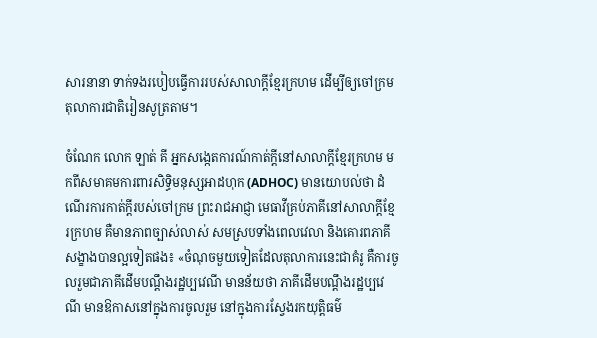សារនានា ទាក់ទងរបៀបធ្វើការរបស់សាលាក្តីខ្មែរក្រហម ដើម្បីឲ្យចៅក្រមតុលាការជាតិរៀនសូត្រតាម។

ចំណែក លោក ឡាត់ គី អ្នកសង្កេតការណ៍កាត់ក្តីនៅសាលាក្តីខ្មែរក្រហម មកពីសមាគមការពារសិទ្ធិមនុស្សអាដហុក (ADHOC) មានយោបល់ថា ដំណើរការកាត់ក្តីរបស់ចៅក្រម ព្រះរាជអាជ្ញា មេធាវីគ្រប់ភាគីនៅសាលាក្តីខ្មែរក្រហម គឺមានភាពច្បាស់លាស់ សមស្របទាំងពេលវេលា និងគោរពភាគីសង្ខាងបានល្អទៀតផង៖ «ចំណុចមួយទៀតដែលតុលាការនេះជាគំរូ គឺការចូលរួមជាភាគីដើមបណ្ដឹងរដ្ឋប្បវេណី មានន័យថា ភាគីដើមបណ្ដឹងរដ្ឋប្បវេណី មានឱកាសនៅក្នុងការចូលរួម នៅក្នុងការស្វែងរកយុត្តិធម៌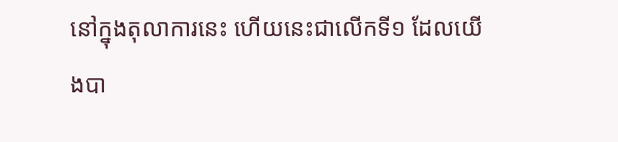នៅក្នុងតុលាការនេះ ហើយនេះជាលើកទី១ ដែលយើងបា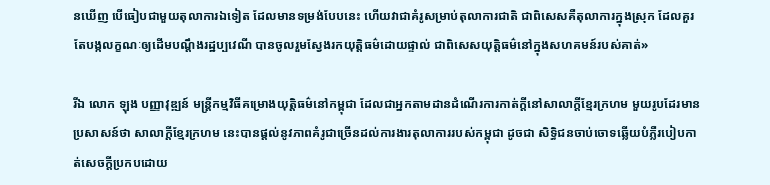នឃើញ បើធៀបជាមួយតុលាការឯទៀត ដែលមានទម្រង់បែបនេះ ហើយវាជាគំរូសម្រាប់តុលាការជាតិ ជាពិសេសគឺតុលាការក្នុងស្រុក ដែលគួរតែបង្កលក្ខណៈឲ្យដើមបណ្ដឹងរដ្ឋប្បវេណី បានចូលរួមស្វែងរកយុត្តិធម៌ដោយផ្ទាល់ ជាពិសេសយុត្តិធម៌នៅក្នុងសហគមន៍របស់គាត់»

រីឯ លោក ឡុង បញ្ញាវុឌ្ឍន៍ មន្ត្រីកម្មវិធីគម្រោងយុត្តិធម៌នៅកម្ពុជា ដែលជាអ្នកតាមដានដំណើរការកាត់ក្តីនៅសាលាក្តីខ្មែរក្រហម មួយរូបដែរមានប្រសាសន៍ថា សាលាក្តីខ្មែរក្រហម នេះបានផ្តល់នូវភាពគំរូជាច្រើនដល់ការងារតុលាការរបស់កម្ពុជា ដូចជា សិទ្ធិជនចាប់ចោទឆ្លើយបំភ្លឺរបៀបកាត់សេចក្តីប្រកបដោយ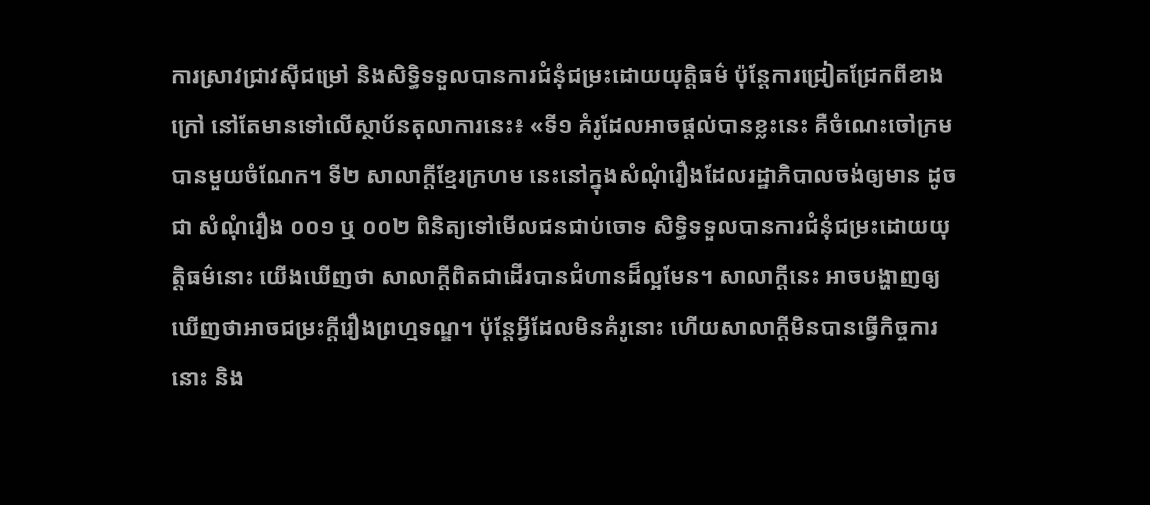ការស្រាវជ្រាវស៊ីជម្រៅ និងសិទ្ធិទទួលបានការជំនុំជម្រះដោយយុត្តិធម៌ ប៉ុន្តែការជ្រៀតជ្រែកពីខាងក្រៅ នៅតែមានទៅលើស្ថាប័នតុលាការនេះ៖ «ទី១ គំរូដែលអាចផ្តល់បានខ្លះនេះ គឺចំណេះចៅក្រមបានមួយចំណែក។ ទី២ សាលាក្តីខ្មែរក្រហម នេះនៅក្នុងសំណុំរឿងដែលរដ្ឋាភិបាលចង់ឲ្យមាន ដូចជា សំណុំរឿង ០០១ ឬ ០០២ ពិនិត្យទៅមើលជនជាប់ចោទ សិទ្ធិទទួលបានការជំនុំជម្រះដោយយុត្តិធម៌នោះ យើងឃើញថា សាលាក្តីពិតជាដើរបានជំហានដ៏ល្អមែន។ សាលាក្តីនេះ អាចបង្ហាញឲ្យឃើញថាអាចជម្រះក្តីរឿងព្រហ្មទណ្ឌ។ ប៉ុន្តែអ្វីដែលមិនគំរូនោះ ហើយសាលាក្តីមិនបានធ្វើកិច្ចការនោះ និង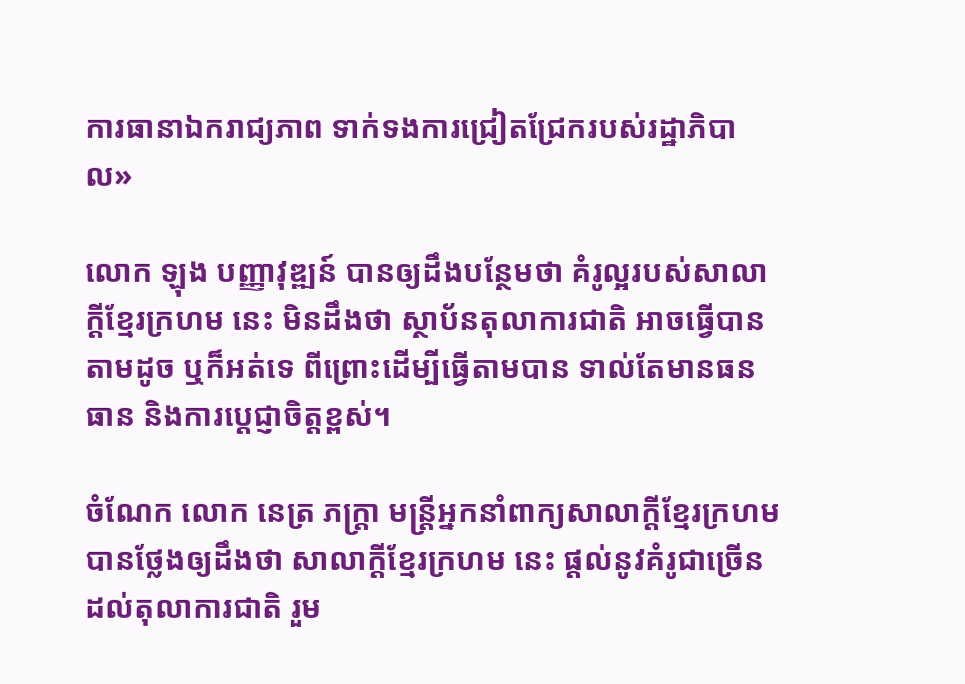ការធានាឯករាជ្យភាព ទាក់ទងការជ្រៀតជ្រែករបស់រដ្ឋាភិបាល»

លោក ឡុង បញ្ញាវុឌ្ឍន៍ បានឲ្យដឹងបន្ថែមថា គំរូល្អរបស់សាលាក្តីខ្មែរក្រហម នេះ មិនដឹងថា ស្ថាប័នតុលាការជាតិ អាចធ្វើបានតាមដូច ឬក៏អត់ទេ ពីព្រោះដើម្បីធ្វើតាមបាន ទាល់តែមានធនធាន និងការប្ដេជ្ញាចិត្តខ្ពស់។

ចំណែក លោក នេត្រ ភក្ដ្រា មន្ត្រីអ្នកនាំពាក្យសាលាក្តីខ្មែរក្រហម បានថ្លែងឲ្យដឹងថា សាលាក្តីខ្មែរក្រហម នេះ ផ្តល់នូវគំរូជាច្រើនដល់តុលាការជាតិ រួម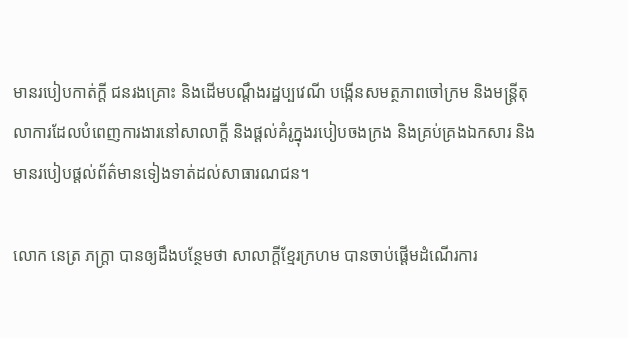មានរបៀបកាត់ក្តី ជនរងគ្រោះ និងដើមបណ្ដឹងរដ្ឋប្បវេណី បង្កើនសមត្ថភាពចៅក្រម និងមន្ត្រីតុលាការដែលបំពេញការងារនៅសាលាក្តី និងផ្តល់គំរូក្នុងរបៀបចងក្រង និងគ្រប់គ្រងឯកសារ និងមានរបៀបផ្តល់ព័ត៌មានទៀងទាត់ដល់សាធារណជន។

លោក នេត្រ ភក្ដ្រា បានឲ្យដឹងបន្ថែមថា សាលាក្តីខ្មែរក្រហម បានចាប់ផ្តើមដំណើរការ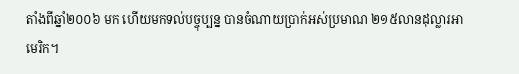តាំងពីឆ្នាំ២០០៦ មក ហើយមកទល់បច្ចុប្បន្ន បានចំណាយប្រាក់អស់ប្រមាណ ២១៥លានដុល្លារអាមេរិក។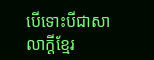បើទោះបីជាសាលាក្តីខ្មែរ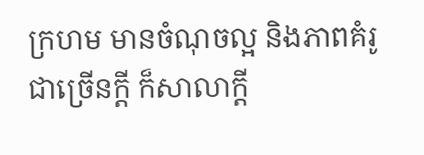ក្រហម មានចំណុចល្អ និងភាពគំរូជាច្រើនក្តី ក៏សាលាក្តី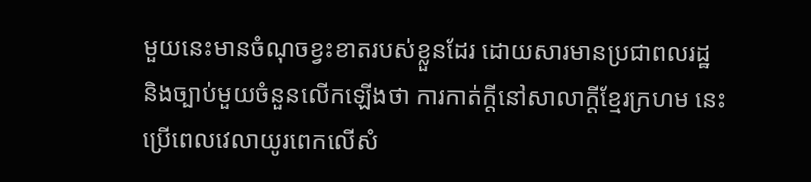មួយនេះមានចំណុចខ្វះខាតរបស់ខ្លួនដែរ ដោយសារមានប្រជាពលរដ្ឋ និងច្បាប់មួយចំនួនលើកឡើងថា ការកាត់ក្តីនៅសាលាក្តីខ្មែរក្រហម នេះ ប្រើពេលវេលាយូរពេកលើសំ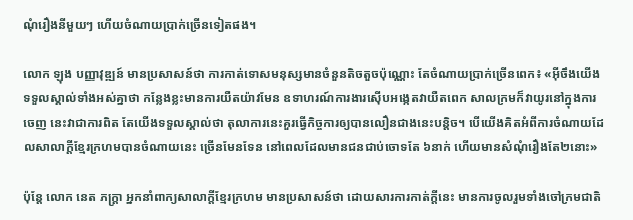ណុំរឿងនីមួយៗ ហើយចំណាយប្រាក់ច្រើនទៀតផង។

លោក ឡុង បញ្ញាវុឌ្ឍន៍ មានប្រសាសន៍ថា ការកាត់ទោសមនុស្សមានចំនួនតិចតួចប៉ុណ្ណោះ តែចំណាយប្រាក់ច្រើនពេក៖ «អ៊ីចឹងយើងទទួលស្គាល់ទាំងអស់គ្នាថា កន្លែងខ្លះមានការយឺតយ៉ាវមែន ឧទាហរណ៍ការងារស៊ើបអង្កេតវាយឺតពេក សាលក្រមក៏វាយូរនៅក្នុងការចេញ នេះវាជាការពិត តែយើងទទួលស្គាល់ថា តុលាការនេះគួរធ្វើកិច្ចការឲ្យបានលឿនជាងនេះបន្តិច។ បើយើងគិតអំពីការចំណាយដែលសាលាក្តីខ្មែរក្រហមបានចំណាយនេះ ច្រើនមែនទែន នៅពេលដែលមានជនជាប់ចោទតែ ៦នាក់ ហើយមានសំណុំរឿងតែ២នោះ»

ប៉ុន្តែ លោក នេត ភក្ដ្រា អ្នកនាំពាក្យសាលាក្តីខ្មែរក្រហម មានប្រសាសន៍ថា ដោយសារការកាត់ក្តីនេះ មានការចូលរួមទាំងចៅក្រមជាតិ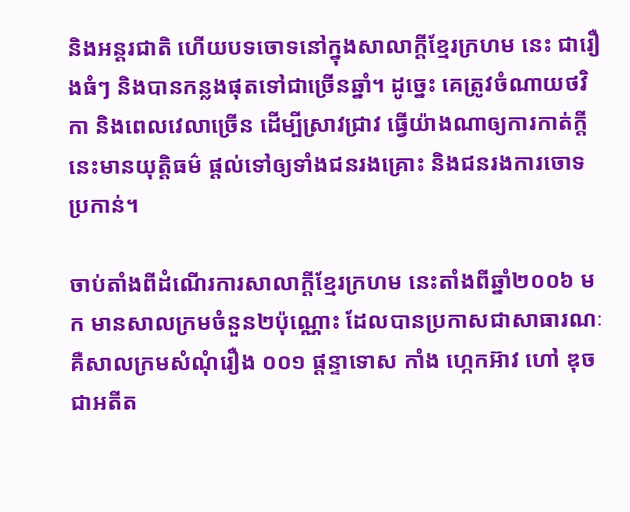និងអន្តរជាតិ ហើយបទចោទនៅក្នុងសាលាក្តីខ្មែរក្រហម នេះ ជារឿងធំៗ និងបានកន្លងផុតទៅជាច្រើនឆ្នាំ។ ដូច្នេះ គេត្រូវចំណាយថវិកា និងពេលវេលាច្រើន ដើម្បីស្រាវជ្រាវ ធ្វើយ៉ាងណាឲ្យការកាត់ក្តីនេះមានយុត្តិធម៌ ផ្តល់ទៅឲ្យទាំងជនរងគ្រោះ និងជនរងការចោទប្រកាន់។

ចាប់តាំងពីដំណើរការសាលាក្តីខ្មែរក្រហម នេះតាំងពីឆ្នាំ២០០៦ មក មានសាលក្រមចំនួន២ប៉ុណ្ណោះ ដែលបានប្រកាសជាសាធារណៈ គឺសាលក្រមសំណុំរឿង ០០១ ផ្ដន្ទាទោស កាំង ហ្កេកអ៊ាវ ហៅ ឌុច ជាអតីត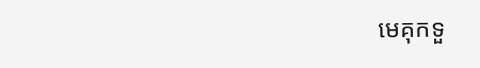មេគុកទួ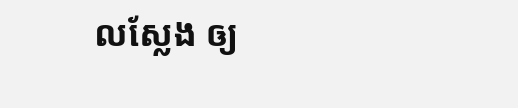លស្លែង ឲ្យ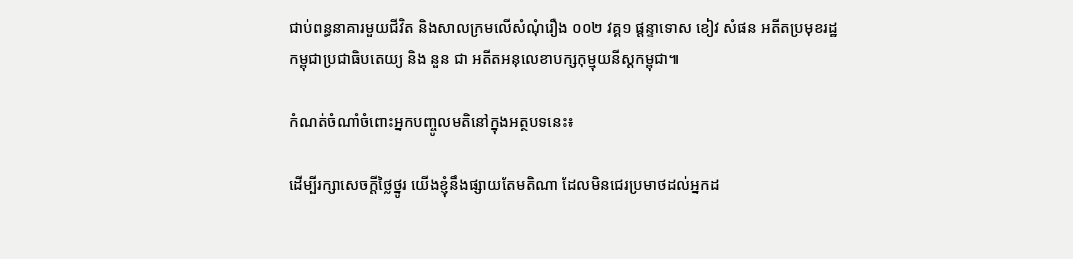ជាប់ពន្ធនាគារមួយជីវិត និងសាលក្រមលើសំណុំរឿង ០០២ វគ្គ១ ផ្តន្ទាទោស ខៀវ សំផន អតីតប្រមុខរដ្ឋកម្ពុជាប្រជាធិបតេយ្យ និង នួន ជា អតីតអនុលេខាបក្សកុម្មុយនីស្តកម្ពុជា៕

កំណត់ចំណាំចំពោះអ្នកបញ្ចូលមតិនៅក្នុងអត្ថបទនេះ៖

ដើម្បីរក្សាសេចក្ដីថ្លៃថ្នូរ យើងខ្ញុំនឹងផ្សាយតែមតិណា ដែលមិនជេរប្រមាថដល់អ្នកដ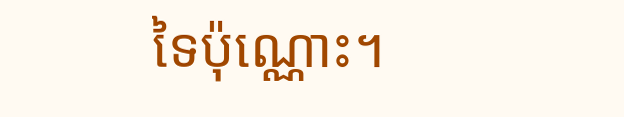ទៃប៉ុណ្ណោះ។